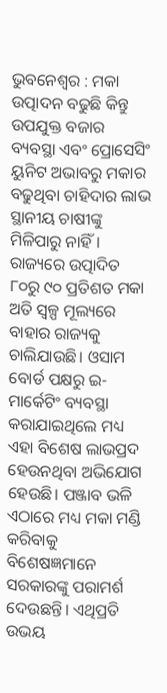ଭୁବନେଶ୍ବର : ମକା ଉତ୍ପାଦନ ବଢୁଛି କିନ୍ତୁ ଉପଯୁକ୍ତ ବଜାର ବ୍ୟବସ୍ଥା ଏବଂ ପ୍ରୋସେସିଂ ୟୁନିଟ ଅଭାବରୁ ମକାର ବଢୁଥିବା ଚାହିଦାର ଲାଭ ସ୍ଥାନୀୟ ଚାଷୀଙ୍କୁ ମିଳିପାରୁ ନାହିଁ। ରାଜ୍ୟରେ ଉତ୍ପାଦିତ ୮୦ରୁ ୯୦ ପ୍ରତିଶତ ମକା ଅତି ସ୍ବଳ୍ପ ମୂଲ୍ୟରେ ବାହାର ରାଜ୍ୟକୁ ଚାଲିଯାଉଛି। ଓସାମ ବୋର୍ଡ ପକ୍ଷରୁ ଇ-ମାର୍କେଟିଂ ବ୍ୟବସ୍ଥା କରାଯାଇଥିଲେ ମଧ୍ୟ ଏହା ବିଶେଷ ଲାଭପ୍ରଦ ହେଉନଥିବା ଅଭିଯୋଗ ହେଉଛି। ପଞ୍ଜାବ ଭଳି ଏଠାରେ ମଧ୍ୟ ମକା ମଣ୍ଡି କରିବାକୁ ବିଶେଷଜ୍ଞମାନେ ସରକାରଙ୍କୁ ପରାମର୍ଶ ଦେଉଛନ୍ତି। ଏଥିପ୍ରତି ଉଭୟ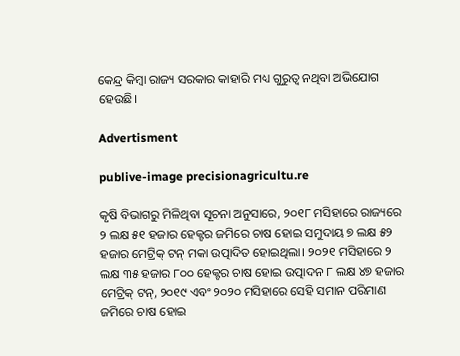କେନ୍ଦ୍ର କିମ୍ବା ରାଜ୍ୟ ସରକାର କାହାରି ମଧ୍ୟ ଗୁରୁତ୍ବ ନଥିବା ଅଭିଯୋଗ ହେଉଛି।

Advertisment

publive-image precisionagricultu.re

କୃଷି ବିଭାଗରୁ ମିଳିଥିବା ସୂଚନା ଅନୁସାରେ, ୨୦୧୮ ମସିହାରେ ରାଜ୍ୟରେ ୨ ଲକ୍ଷ ୫୧ ହଜାର ହେକ୍ଟର ଜମିରେ ଚାଷ ହୋଇ ସମୁଦାୟ ୭ ଲକ୍ଷ ୫୨ ହଜାର ମେଟ୍ରିକ୍‌ ଟନ୍‌ ମକା ଉତ୍ପାଦିତ ହୋଇଥିଲା। ୨୦୨୧ ମସିହାରେ ୨ ଲକ୍ଷ ୩୫ ହଜାର ୮୦୦ ହେକ୍ଟର ଚାଷ ହୋଇ ଉତ୍ପାଦନ ୮ ଲକ୍ଷ ୪୭ ହଜାର ମେଟ୍ରିକ୍‌ ଟନ୍‌, ୨୦୧୯ ଏବଂ ୨୦୨୦ ମସିହାରେ ସେହି ସମାନ ପରିମାଣ ଜମିରେ ଚାଷ ହୋଇ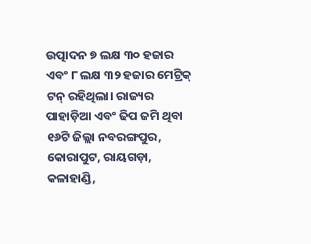ଉତ୍ପାଦନ ୭ ଲକ୍ଷ ୩୦ ହଜାର ଏବଂ ୮ ଲକ୍ଷ ୩୨ ହଜାର ମେଟ୍ରିକ୍‌ ଟନ୍‌ ରହିଥିଲା। ରାଜ୍ୟର ପାହାଡ଼ିଆ ଏବଂ ଢିପ ଜମି ଥିବା ୧୬ଟି ଜିଲ୍ଲା ନବରଙ୍ଗପୁର, କୋରାପୁଟ, ରାୟଗଡ଼ା, କଳାହାଣ୍ଡି,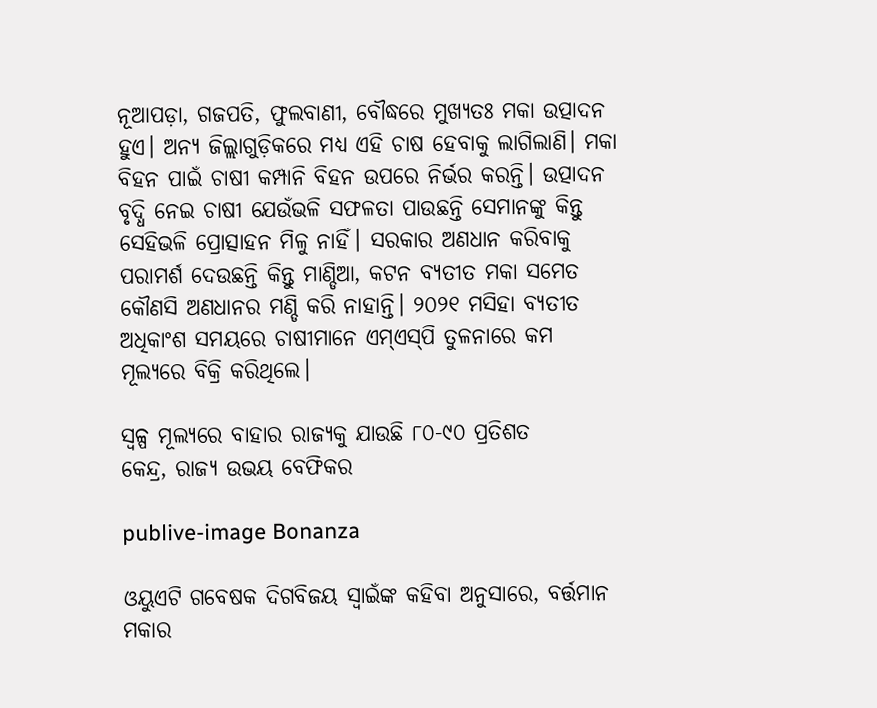ନୂଆପଡ଼ା, ଗଜପତି, ଫୁଲବାଣୀ, ବୌଦ୍ଧରେ ମୁଖ୍ୟତଃ ମକା ଉତ୍ପାଦନ ହୁଏ। ଅନ୍ୟ ଜିଲ୍ଲାଗୁଡ଼ିକରେ ମଧ୍ୟ ଏହି ଚାଷ ହେବାକୁ ଲାଗିଲାଣି। ମକା ବିହନ ପାଇଁ ଚାଷୀ କମ୍ପାନି ବିହନ ଉପରେ ନିର୍ଭର କରନ୍ତି। ଉତ୍ପାଦନ ବୃଦ୍ଧି ନେଇ ଚାଷୀ ଯେଉଁଭଳି ସଫଳତା ପାଉଛନ୍ତି ସେମାନଙ୍କୁ କିନ୍ତୁ ସେହିଭଳି ପ୍ରୋତ୍ସାହନ ମିଳୁ ନାହିଁ। ସରକାର ଅଣଧାନ କରିବାକୁ ପରାମର୍ଶ ଦେଉଛନ୍ତି କିନ୍ତୁ ମାଣ୍ଡିଆ, କଟନ ବ୍ୟତୀତ ମକା ସମେତ କୌଣସି ଅଣଧାନର ମଣ୍ଡି କରି ନାହାନ୍ତି। ୨୦୨୧ ମସିହା ବ୍ୟତୀତ ଅଧିକାଂଶ ସମୟରେ ଚାଷୀମାନେ ଏମ୍‌ଏସ୍‌ପି ତୁଳନାରେ କମ ମୂଲ୍ୟରେ ବିକ୍ରି କରିଥିଲେ।

ସ୍ବଳ୍ପ ମୂଲ୍ୟରେ ବାହାର ରାଜ୍ୟକୁ ଯାଉଛି ୮୦-୯୦ ପ୍ରତିଶତ
କେନ୍ଦ୍ର, ରାଜ୍ୟ ଉଭୟ ବେଫିକର

publive-image Bonanza

ଓୟୁଏଟି ଗବେଷକ ଦିଗବିଜୟ ସ୍ବାଇଁଙ୍କ କହିବା ଅନୁସାରେ, ବର୍ତ୍ତମାନ ମକାର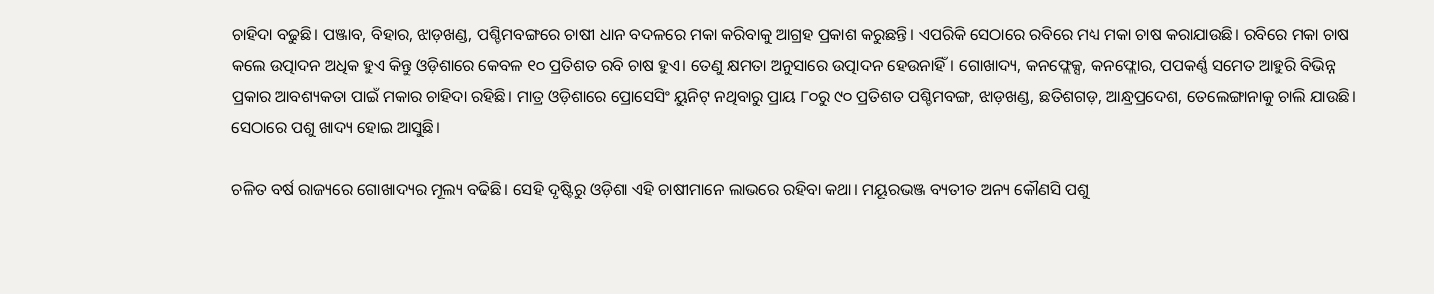ଚାହିଦା ବଢୁଛି। ପଞ୍ଜାବ, ବିହାର, ଝାଡ଼ଖଣ୍ଡ, ପଶ୍ଚିମବଙ୍ଗରେ ଚାଷୀ ଧାନ ବଦଳରେ ମକା କରିବାକୁ ଆଗ୍ରହ ପ୍ରକାଶ କରୁଛନ୍ତି। ଏପରିକି ସେଠାରେ ରବିରେ ମଧ୍ୟ ମକା ଚାଷ କରାଯାଉଛି। ରବିରେ ମକା ଚାଷ କଲେ ଉତ୍ପାଦନ ଅଧିକ ହୁଏ କିନ୍ତୁ ଓଡ଼ିଶାରେ କେବଳ ୧୦ ପ୍ରତିଶତ ରବି ଚାଷ ହୁଏ। ତେଣୁ କ୍ଷମତା ଅନୁସାରେ ଉତ୍ପାଦନ ହେଉନାହିଁ। ଗୋଖାଦ୍ୟ, କନଫ୍ଲେକ୍ସ, କନଫ୍ଲୋର, ପପକର୍ଣ୍ଣ ସମେତ ଆହୁରି ବିଭିନ୍ନ ପ୍ରକାର ଆବଶ୍ୟକତା ପାଇଁ ମକାର ଚାହିଦା ରହିଛି। ମାତ୍ର ଓଡ଼ିଶାରେ ପ୍ରୋସେସିଂ ୟୁନିଟ୍‌ ନଥିବାରୁ ପ୍ରାୟ ୮୦ରୁ ୯୦ ପ୍ରତିଶତ ପଶ୍ଚିମବଙ୍ଗ, ଝାଡ଼ଖଣ୍ଡ, ଛତିଶଗଡ଼, ଆନ୍ଧ୍ରପ୍ରଦେଶ, ତେଲେଙ୍ଗାନାକୁ ଚାଲି ଯାଉଛି। ସେଠାରେ ପଶୁ ଖାଦ୍ୟ ହୋଇ ଆସୁଛି।

ଚଳିତ ବର୍ଷ ରାଜ୍ୟରେ ଗୋଖାଦ୍ୟର ମୂଲ୍ୟ ବଢିଛି। ସେହି ଦୃଷ୍ଟିରୁ ଓଡ଼ିଶା ଏହି ଚାଷୀମାନେ ଲାଭରେ ରହିବା କଥା। ମୟୂରଭଞ୍ଜ ବ୍ୟତୀତ ଅନ୍ୟ କୌଣସି ପଶୁ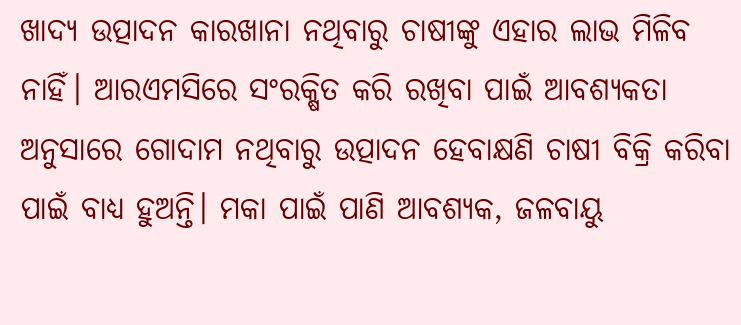ଖାଦ୍ୟ ଉତ୍ପାଦନ କାରଖାନା ନଥିବାରୁ ଚାଷୀଙ୍କୁ ଏହାର ଲାଭ ମିଳିବ ନାହିଁ। ଆରଏମସିରେ ସଂରକ୍ଷିତ କରି ରଖିବା ପାଇଁ ଆବଶ୍ୟକତା ଅନୁସାରେ ଗୋଦାମ ନଥିବାରୁ ଉତ୍ପାଦନ ହେବାକ୍ଷଣି ଚାଷୀ ବିକ୍ରି କରିବା ପାଇଁ ବାଧ୍ୟ ହୁଅନ୍ତି। ମକା ପାଇଁ ପାଣି ଆବଶ୍ୟକ, ଜଳବାୟୁ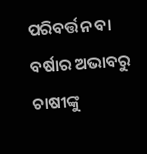ପରିବର୍ତ୍ତନ ବା ବର୍ଷାର ଅଭାବରୁ ଚାଷୀଙ୍କୁ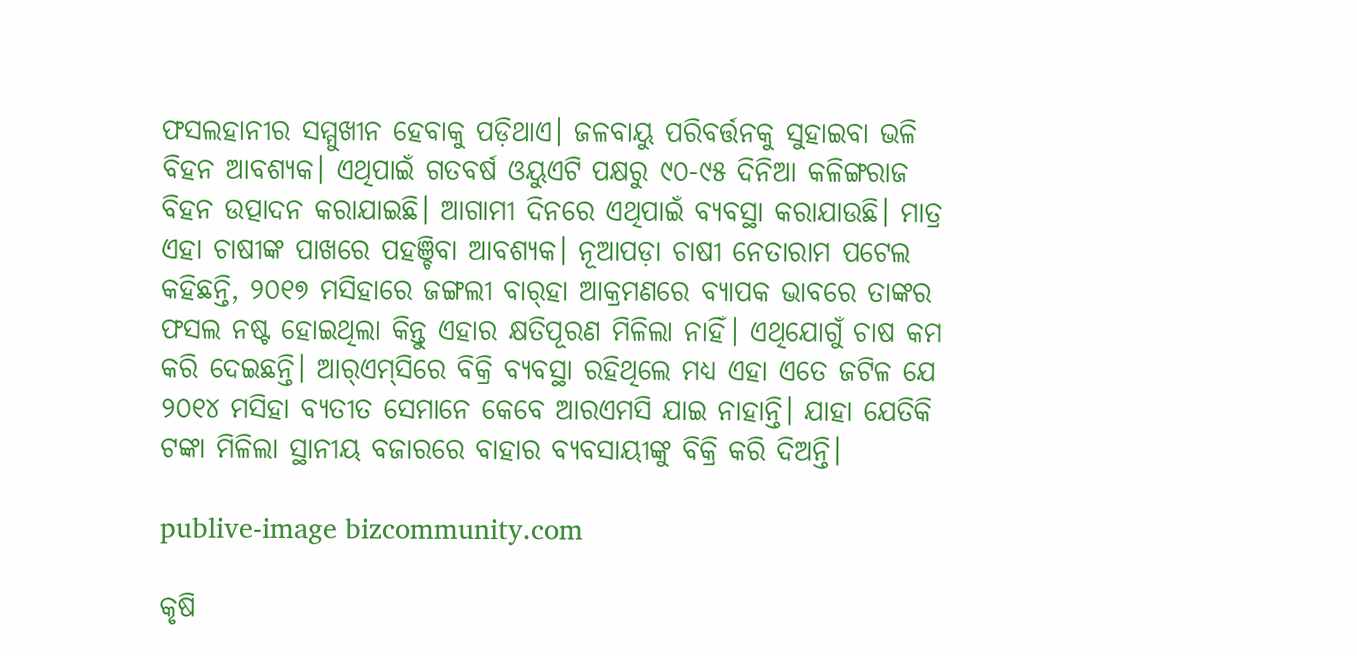ଫସଲହାନୀର ସମ୍ମୁଖୀନ ହେବାକୁ ପଡ଼ିଥାଏ। ଜଳବାୟୁ ପରିବର୍ତ୍ତନକୁ ସୁହାଇବା ଭଳି ବିହନ ଆବଶ୍ୟକ। ଏଥିପାଇଁ ଗତବର୍ଷ ଓୟୁଏଟି ପକ୍ଷରୁ ୯୦-୯୫ ଦିନିଆ କଳିଙ୍ଗରାଜ ବିହନ ଉତ୍ପାଦନ କରାଯାଇଛି। ଆଗାମୀ ଦିନରେ ଏଥିପାଇଁ ବ୍ୟବସ୍ଥା କରାଯାଉଛି। ମାତ୍ର ଏହା ଚାଷୀଙ୍କ ପାଖରେ ପହଞ୍ଚିବା ଆବଶ୍ୟକ। ନୂଆପଡ଼ା ଚାଷୀ ନେତାରାମ ପଟେଲ କହିଛନ୍ତି, ୨୦୧୭ ମସିହାରେ ଜଙ୍ଗଲୀ ବାର୍‌ହା ଆକ୍ରମଣରେ ବ୍ୟାପକ ଭାବରେ ତାଙ୍କର ଫସଲ ନଷ୍ଟ ହୋଇଥିଲା କିନ୍ତୁ ଏହାର କ୍ଷତିପୂରଣ ମିଳିଲା ନାହିଁ। ଏଥିଯୋଗୁଁ ଚାଷ କମ କରି ଦେଇଛନ୍ତି। ଆର୍‌ଏମ୍‌ସିରେ ବିକ୍ରି ବ୍ୟବସ୍ଥା ରହିଥିଲେ ମଧ୍ୟ ଏହା ଏତେ ଜଟିଳ ଯେ ୨୦୧୪ ମସିହା ବ୍ୟତୀତ ସେମାନେ କେବେ ଆରଏମସି ଯାଇ ନାହାନ୍ତି। ଯାହା ଯେତିକି ଟଙ୍କା ମିଳିଲା ସ୍ଥାନୀୟ ବଜାରରେ ବାହାର ବ୍ୟବସାୟୀଙ୍କୁ ବିକ୍ରି କରି ଦିଅନ୍ତି।

publive-image bizcommunity.com

କୃଷି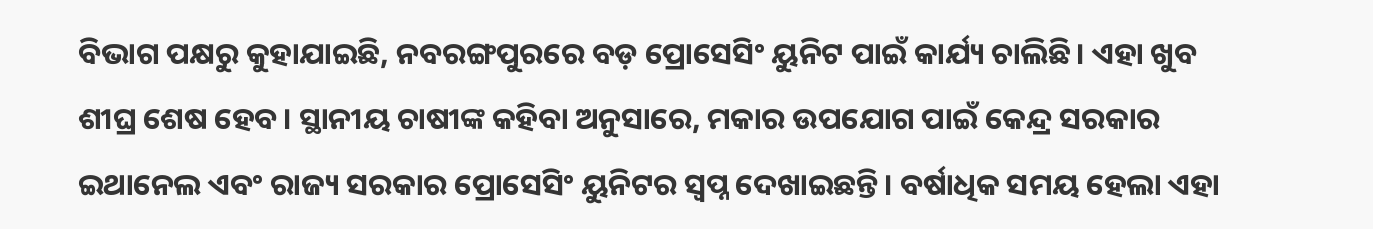ବିଭାଗ ପକ୍ଷରୁ କୁହାଯାଇଛି, ନବରଙ୍ଗପୁରରେ ବଡ଼ ପ୍ରୋସେସିଂ ୟୁନିଟ ପାଇଁ କାର୍ଯ୍ୟ ଚାଲିଛି। ଏହା ଖୁବ ଶୀଘ୍ର ଶେଷ ହେବ। ସ୍ଥାନୀୟ ଚାଷୀଙ୍କ କହିବା ଅନୁସାରେ, ମକାର ଉପଯୋଗ ପାଇଁ କେନ୍ଦ୍ର ସରକାର ଇଥାନେଲ ଏବଂ ରାଜ୍ୟ ସରକାର ପ୍ରୋସେସିଂ ୟୁନିଟର ସ୍ବପ୍ନ ଦେଖାଇଛନ୍ତି। ବର୍ଷାଧିକ ସମୟ ହେଲା ଏହା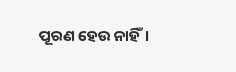ପୂରଣ ହେଉ ନାହିଁ।